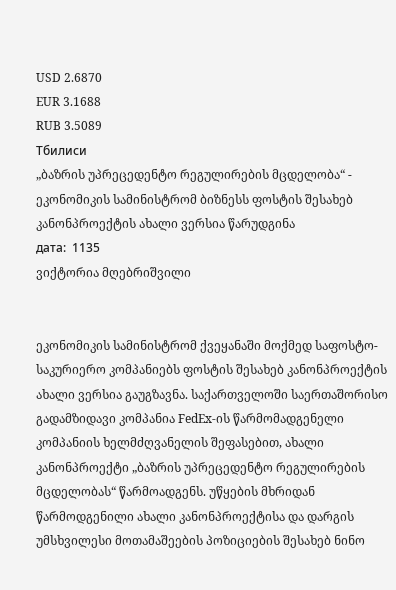USD 2.6870
EUR 3.1688
RUB 3.5089
Тбилиси
„ბაზრის უპრეცედენტო რეგულირების მცდელობა“ - ეკონომიკის სამინისტრომ ბიზნესს ფოსტის შესახებ კანონპროექტის ახალი ვერსია წარუდგინა
дата:  1135
ვიქტორია მღებრიშვილი


ეკონომიკის სამინისტრომ ქვეყანაში მოქმედ საფოსტო-საკურიერო კომპანიებს ფოსტის შესახებ კანონპროექტის ახალი ვერსია გაუგზავნა. საქართველოში საერთაშორისო გადამზიდავი კომპანია FedEx-ის წარმომადგენელი კომპანიის ხელმძღვანელის შეფასებით, ახალი კანონპროექტი „ბაზრის უპრეცედენტო რეგულირების მცდელობას“ წარმოადგენს. უწყების მხრიდან წარმოდგენილი ახალი კანონპროექტისა და დარგის უმსხვილესი მოთამაშეების პოზიციების შესახებ ნინო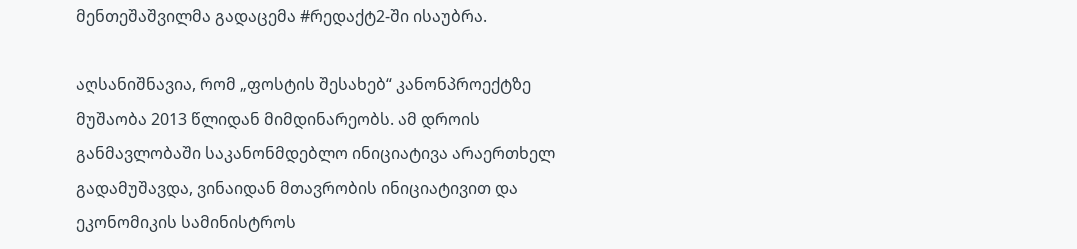მენთეშაშვილმა გადაცემა #რედაქტ2-ში ისაუბრა.

აღსანიშნავია, რომ „ფოსტის შესახებ“ კანონპროექტზე მუშაობა 2013 წლიდან მიმდინარეობს. ამ დროის განმავლობაში საკანონმდებლო ინიციატივა არაერთხელ გადამუშავდა, ვინაიდან მთავრობის ინიციატივით და ეკონომიკის სამინისტროს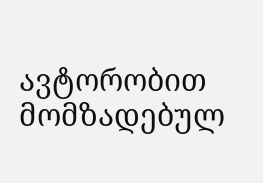ავტორობით მომზადებულ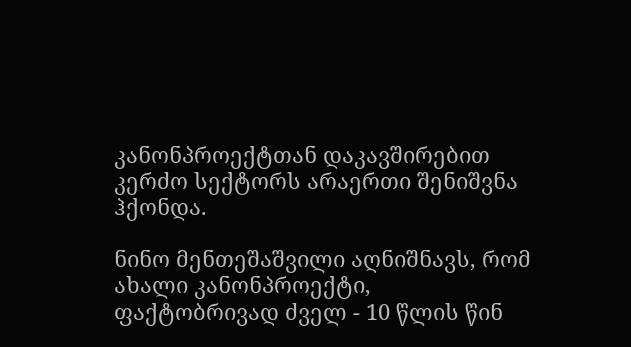კანონპროექტთან დაკავშირებით კერძო სექტორს არაერთი შენიშვნა ჰქონდა.

ნინო მენთეშაშვილი აღნიშნავს, რომ ახალი კანონპროექტი, ფაქტობრივად ძველ - 10 წლის წინ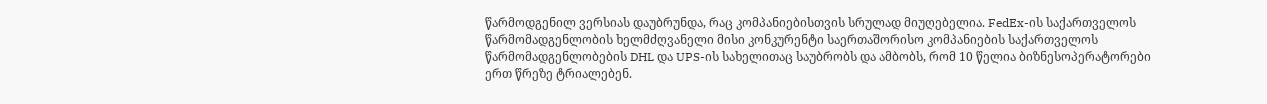წარმოდგენილ ვერსიას დაუბრუნდა, რაც კომპანიებისთვის სრულად მიუღებელია. FedEx-ის საქართველოს წარმომადგენლობის ხელმძღვანელი მისი კონკურენტი საერთაშორისო კომპანიების საქართველოს წარმომადგენლობების DHL და UPS-ის სახელითაც საუბრობს და ამბობს, რომ 10 წელია ბიზნესოპერატორები ერთ წრეზე ტრიალებენ.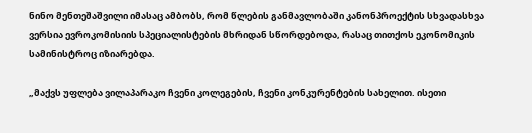ნინო მენთეშაშვილი იმასაც ამბობს, რომ წლების განმავლობაში კანონპროექტის სხვადასხვა ვერსია ევროკომისიის სპეციალისტების მხრიდან სწორდებოდა, რასაც თითქოს ეკონომიკის სამინისტროც იზიარებდა.

„მაქვს უფლება ვილაპარაკო ჩვენი კოლეგების, ჩვენი კონკურენტების სახელით. ისეთი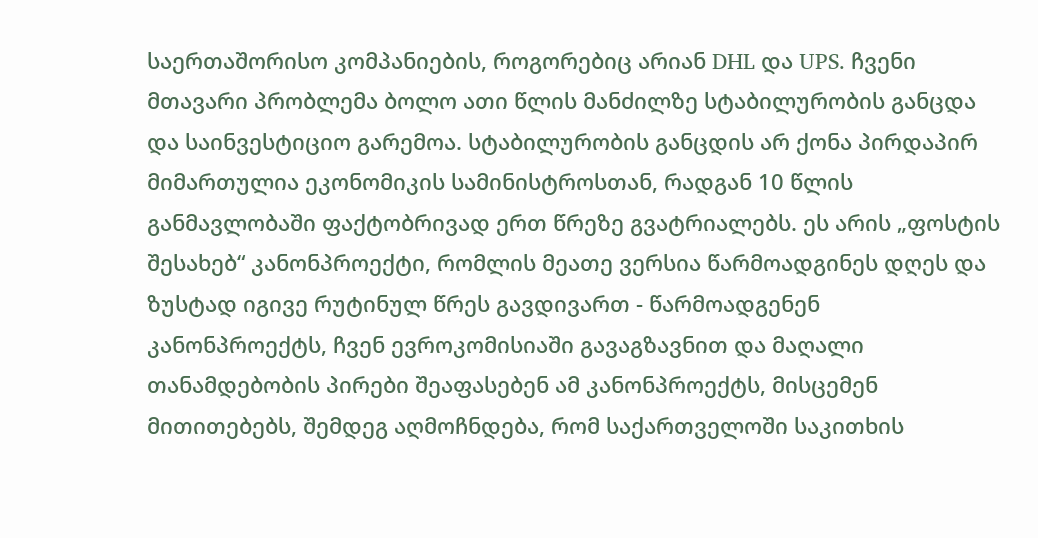საერთაშორისო კომპანიების, როგორებიც არიან DHL და UPS. ჩვენი მთავარი პრობლემა ბოლო ათი წლის მანძილზე სტაბილურობის განცდა და საინვესტიციო გარემოა. სტაბილურობის განცდის არ ქონა პირდაპირ მიმართულია ეკონომიკის სამინისტროსთან, რადგან 10 წლის განმავლობაში ფაქტობრივად ერთ წრეზე გვატრიალებს. ეს არის „ფოსტის შესახებ“ კანონპროექტი, რომლის მეათე ვერსია წარმოადგინეს დღეს და ზუსტად იგივე რუტინულ წრეს გავდივართ - წარმოადგენენ კანონპროექტს, ჩვენ ევროკომისიაში გავაგზავნით და მაღალი თანამდებობის პირები შეაფასებენ ამ კანონპროექტს, მისცემენ მითითებებს, შემდეგ აღმოჩნდება, რომ საქართველოში საკითხის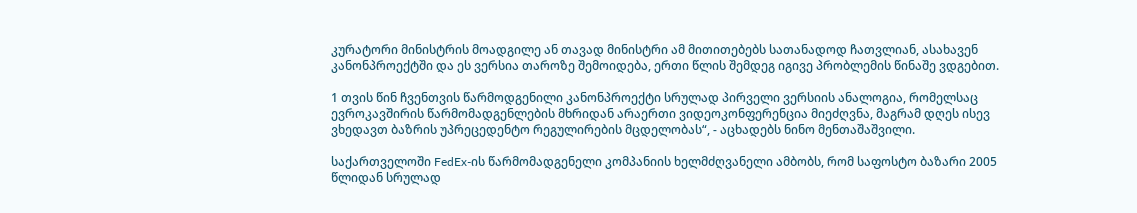კურატორი მინისტრის მოადგილე ან თავად მინისტრი ამ მითითებებს სათანადოდ ჩათვლიან, ასახავენ კანონპროექტში და ეს ვერსია თაროზე შემოიდება, ერთი წლის შემდეგ იგივე პრობლემის წინაშე ვდგებით.

1 თვის წინ ჩვენთვის წარმოდგენილი კანონპროექტი სრულად პირველი ვერსიის ანალოგია, რომელსაც ევროკავშირის წარმომადგენლების მხრიდან არაერთი ვიდეოკონფერენცია მიეძღვნა, მაგრამ დღეს ისევ ვხედავთ ბაზრის უპრეცედენტო რეგულირების მცდელობას“, - აცხადებს ნინო მენთაშაშვილი.

საქართველოში FedEx-ის წარმომადგენელი კომპანიის ხელმძღვანელი ამბობს, რომ საფოსტო ბაზარი 2005 წლიდან სრულად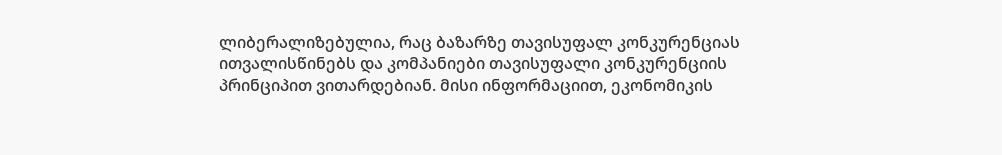ლიბერალიზებულია, რაც ბაზარზე თავისუფალ კონკურენციას ითვალისწინებს და კომპანიები თავისუფალი კონკურენციის პრინციპით ვითარდებიან. მისი ინფორმაციით, ეკონომიკის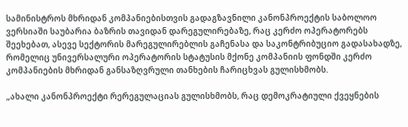სამინისტროს მხრიდან კომპანიებისთვის გადაგზავნილი კანონპროექტის საბოლოო ვერსიაში საუბარია ბაზრის თავიდან დარეგულირებაზე, რაც კერძო ოპერატორებს შეეხებათ, ასევე სექტორის მარეგულირებლის გაჩენასა და საკონტრიბუციო გადასახადზე, რომელიც უნივერსალური ოპერატორის სტატუსის მქონე კომპანიის ფონდში კერძო კომპანიების მხრიდან განსაზღვრული თანხების ჩარიცხვას გულისხმობს.

„ახალი კანონპროექტი რერეგულაციას გულისხმობს, რაც დემოკრატიული ქვეყნების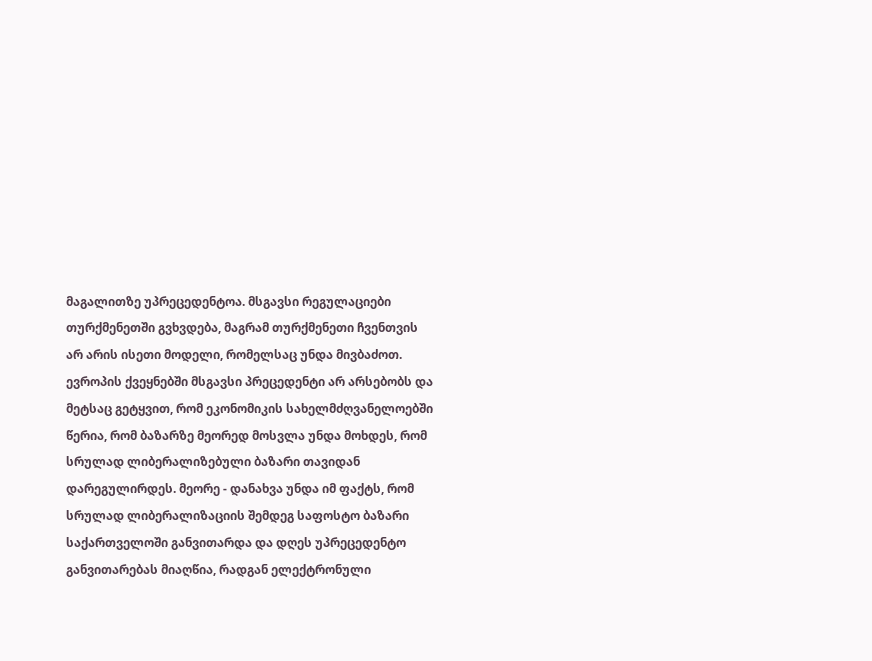მაგალითზე უპრეცედენტოა. მსგავსი რეგულაციები თურქმენეთში გვხვდება, მაგრამ თურქმენეთი ჩვენთვის არ არის ისეთი მოდელი, რომელსაც უნდა მივბაძოთ. ევროპის ქვეყნებში მსგავსი პრეცედენტი არ არსებობს და მეტსაც გეტყვით, რომ ეკონომიკის სახელმძღვანელოებში წერია, რომ ბაზარზე მეორედ მოსვლა უნდა მოხდეს, რომ სრულად ლიბერალიზებული ბაზარი თავიდან დარეგულირდეს. მეორე - დანახვა უნდა იმ ფაქტს, რომ სრულად ლიბერალიზაციის შემდეგ საფოსტო ბაზარი საქართველოში განვითარდა და დღეს უპრეცედენტო განვითარებას მიაღწია, რადგან ელექტრონული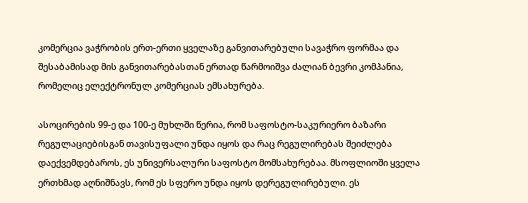კომერცია ვაჭრობის ერთ-ერთი ყველაზე განვითარებული სავაჭრო ფორმაა და შესაბამისად მის განვითარებასთან ერთად წარმოიშვა ძალიან ბევრი კომპანია, რომელიც ელექტრონულ კომერციას ემსახურება.

ასოცირების 99-ე და 100-ე მუხლში წერია, რომ საფოსტო-საკურიერო ბაზარი რეგულაციებისგან თავისუფალი უნდა იყოს და რაც რეგულირებას შეიძლება დაექვემდებაროს, ეს უნივერსალური საფოსტო მომსახურებაა. მსოფლიოში ყველა ერთხმად აღნიშნავს, რომ ეს სფერო უნდა იყოს დერეგულირებული. ეს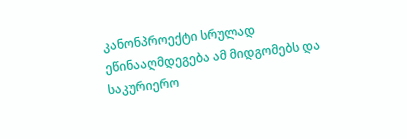კანონპროექტი სრულად ეწინააღმდეგება ამ მიდგომებს და საკურიერო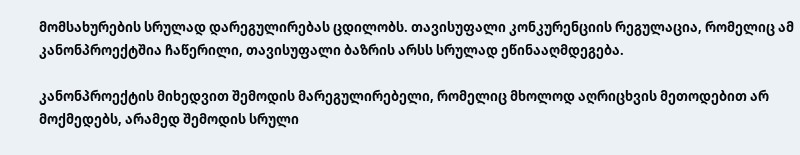მომსახურების სრულად დარეგულირებას ცდილობს. თავისუფალი კონკურენციის რეგულაცია, რომელიც ამ კანონპროექტშია ჩაწერილი, თავისუფალი ბაზრის არსს სრულად ეწინააღმდეგება.

კანონპროექტის მიხედვით შემოდის მარეგულირებელი, რომელიც მხოლოდ აღრიცხვის მეთოდებით არ მოქმედებს, არამედ შემოდის სრული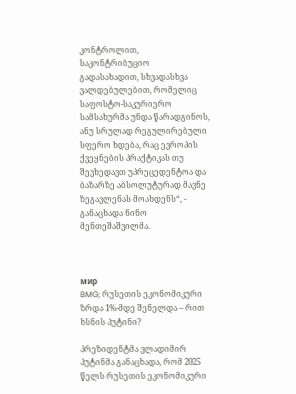კონტროლით, საკონტრიბუციო გადასახადით, სხვადასხვა ვალდებულებით, რომელიც საფოსტო-საკურიერო სამსახურმა უნდა წარადგინოს, ანუ სრულად რეგულირებული სფერო ხდება, რაც ევროპის ქვეყნების პრაქტიკას თუ შევხედავთ უპრეცედენტოა და ბაზარზე აბსოლუტურად მავნე ზეგავლენას მოახდენს“, - განაცხადა ნინო მენთეშაშვილმა.



мир
BMG; რუსეთის ეკონომიკური ზრდა 1%-მდე შენელდა – რით ხსნის პუტინი?

პრეზიდენტმა ვლადიმირ პუტინმა განაცხადა, რომ 2025 წელს რუსეთის ეკონომიკური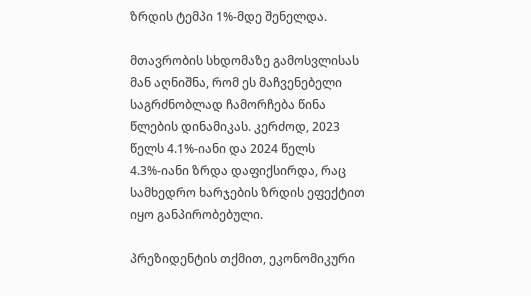ზრდის ტემპი 1%-მდე შენელდა.

მთავრობის სხდომაზე გამოსვლისას მან აღნიშნა, რომ ეს მაჩვენებელი საგრძნობლად ჩამორჩება წინა წლების დინამიკას. კერძოდ, 2023 წელს 4.1%-იანი და 2024 წელს 4.3%-იანი ზრდა დაფიქსირდა, რაც სამხედრო ხარჯების ზრდის ეფექტით იყო განპირობებული.

პრეზიდენტის თქმით, ეკონომიკური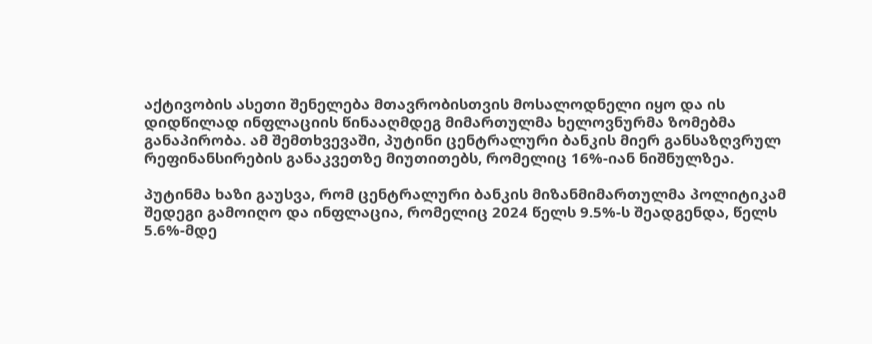აქტივობის ასეთი შენელება მთავრობისთვის მოსალოდნელი იყო და ის დიდწილად ინფლაციის წინააღმდეგ მიმართულმა ხელოვნურმა ზომებმა განაპირობა. ამ შემთხვევაში, პუტინი ცენტრალური ბანკის მიერ განსაზღვრულ რეფინანსირების განაკვეთზე მიუთითებს, რომელიც 16%-იან ნიშნულზეა.

პუტინმა ხაზი გაუსვა, რომ ცენტრალური ბანკის მიზანმიმართულმა პოლიტიკამ შედეგი გამოიღო და ინფლაცია, რომელიც 2024 წელს 9.5%-ს შეადგენდა, წელს 5.6%-მდე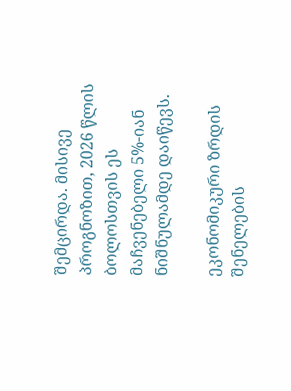შემცირდა. მისივე პროგნოზით, 2026 წლის ბოლოსთვის ეს მაჩვენებელი 5%-იან ნიშნულამდე დაიწევს.

ეკონომიკური ზრდის შენელების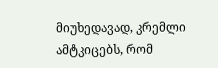მიუხედავად, კრემლი ამტკიცებს, რომ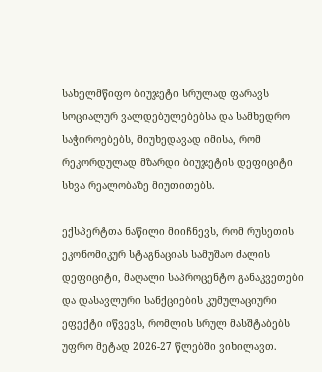სახელმწიფო ბიუჯეტი სრულად ფარავს სოციალურ ვალდებულებებსა და სამხედრო საჭიროებებს, მიუხედავად იმისა, რომ რეკორდულად მზარდი ბიუჯეტის დეფიციტი სხვა რეალობაზე მიუთითებს.

ექსპერტთა ნაწილი მიიჩნევს, რომ რუსეთის ეკონომიკურ სტაგნაციას სამუშაო ძალის დეფიციტი, მაღალი საპროცენტო განაკვეთები და დასავლური სანქციების კუმულაციური ეფექტი იწვევს, რომლის სრულ მასშტაბებს უფრო მეტად 2026-27 წლებში ვიხილავთ.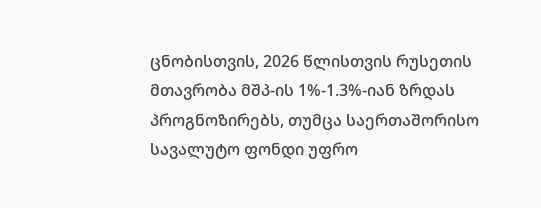ცნობისთვის, 2026 წლისთვის რუსეთის მთავრობა მშპ-ის 1%-1.3%-იან ზრდას პროგნოზირებს, თუმცა საერთაშორისო სავალუტო ფონდი უფრო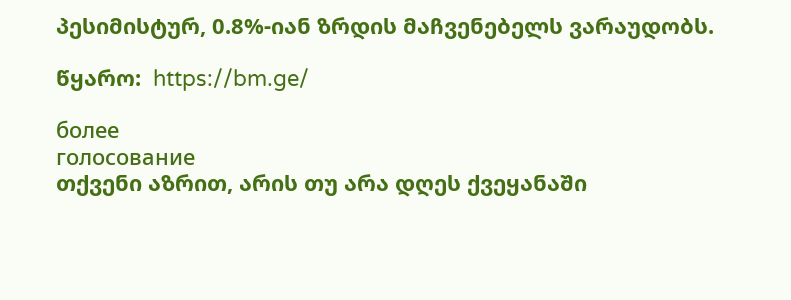პესიმისტურ, 0.8%-იან ზრდის მაჩვენებელს ვარაუდობს.

წყარო:  https://bm.ge/

более
голосование
თქვენი აზრით, არის თუ არა დღეს ქვეყანაში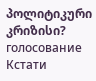პოლიტიკური კრიზისი?
голосование
Кстати